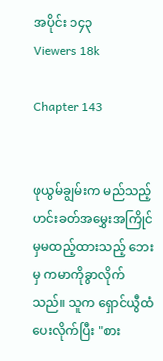အပိုင်း ၁၄၃
Viewers 18k

Chapter 143


ဖုယွမ်ချွမ်းက မည်သည့်ဟင်းခတ်အမွှေးအကြိုင်မှမထည့်ထားသည့် ဘေးမှ ကမာကိုခွာလိုက်သည်။ သူက ရှောင်ယွီထံ ပေးလိုက်ပြီး "စား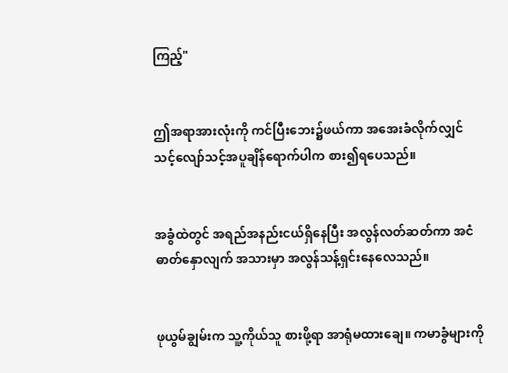ကြည့်"


ဤအရာအားလုံးကို ကင်ပြီးဘေး၌ဖယ်ကာ အအေးခံလိုက်လျှင် သင့်လျော်သင့်အပူချိန်ရောက်ပါက စား၍ရပေသည်။


အခွံထဲတွင် အရည်အနည်းငယ်ရှိနေပြီး အလွန်လတ်ဆတ်ကာ အငံဓာတ်နှောလျက် အသားမှာ အလွန်သန့်ရှင်းနေလေသည်။


ဖုယွမ်ချွမ်းက သူ့ကိုယ်သူ စားဖို့ရာ အာရုံမထားချေ။ ကမာခွံများကို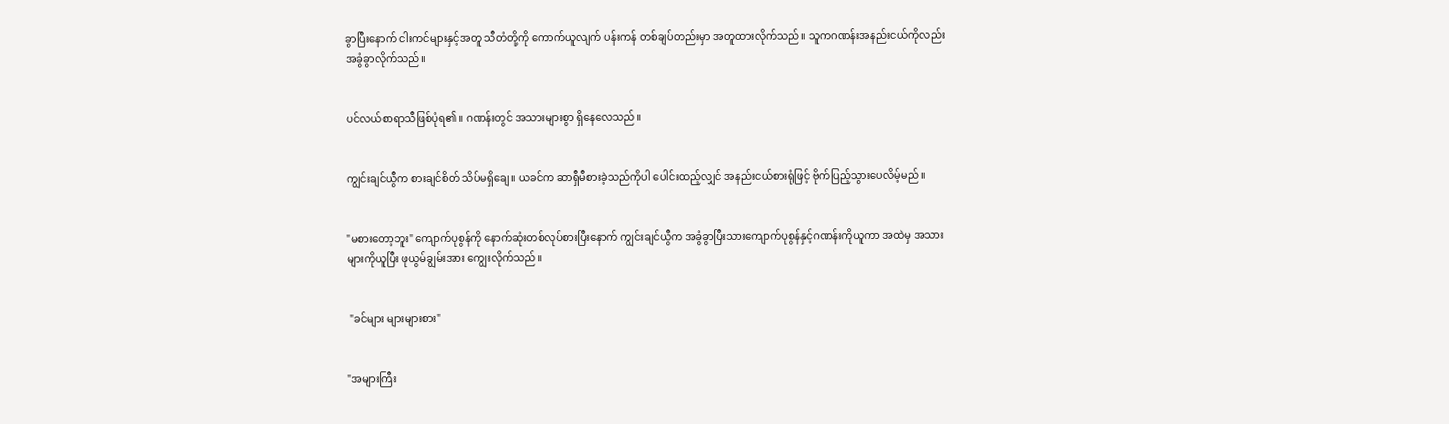ခွာပြီးနောက် ငါးကင်များနှင့်အတူ သီတံတို့ကို ကောက်ယူလျက် ပန်းကန် တစ်ချပ်တည်းမှာ အတူထားလိုက်သည်။ သူကဂဏန်းအနည်းငယ်ကိုလည်း အခွံခွာလိုက်သည်။


ပင်လယ်စာရာသီဖြစ်ပုံရ၏။ ဂဏန်းတွင် အသားများစွာ ရှိနေလေသည်။


ကျွင်းချင်ယွီက စားချင်စိတ် သိပ်မရှိချေ။ ယခင်က ဆာရှီမီစားခဲ့သည်ကိုပါ ပေါင်းထည့်လျှင် အနည်းငယ်စားရုံဖြင့် ဗိုက်ပြည့်သွားပေလိမ့်မည်။


"မစားတော့ဘူး" ကျောက်ပုစွန်ကို နောက်ဆုံးတစ်လုပ်စားပြီးနောက် ကျွင်းချင်ယွီက အခွံခွာပြီးသားကျောက်ပုစွန်နှင့်ဂဏန်းကိုယူကာ အထဲမှ အသားများကိုယူပြီး ဖုယွမ်ချွမ်းအား ကျွေးလိုက်သည်။


 "ခင်များ များများစား"


"အများကြီး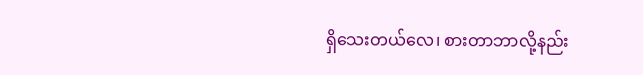ရှိသေးတယ်လေ၊ စားတာဘာလို့နည်း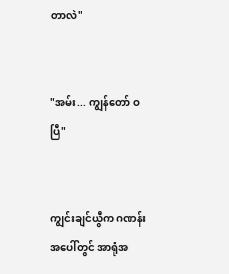တာလဲ"


"အမ်း... ကျွန်တော် ဝပြီ"


ကျွင်းချင်ယွီက ဂဏန်းအပေါ်တွင် အာရုံအ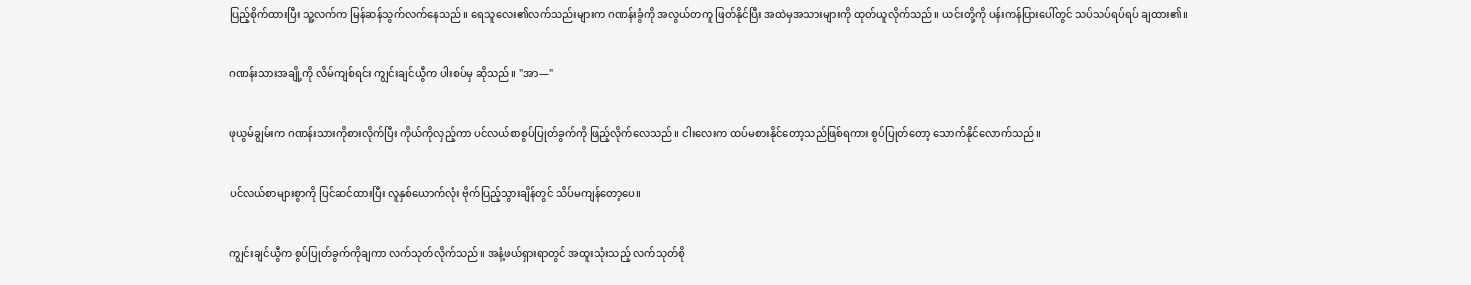ပြည့်စိုက်ထားပြီး သူ့လက်က မြန်ဆန်သွက်လက်နေသည်။ ရေသူလေး၏လက်သည်းများက ဂဏန်းခွံကို အလွယ်တကူ ဖြတ်နိုင်ပြီး အထဲမှအသားများကို ထုတ်ယူလိုက်သည်။ ယင်းတို့ကို ပန်းကန်ပြားပေါ်တွင် သပ်သပ်ရပ်ရပ် ချထား၏။


ဂဏန်းသားအချို့ကို လိမ်ကျစ်ရင်း ကျွင်းချင်ယွီက ပါးစပ်မှ ဆိုသည်။ "အာ—"


ဖုယွမ်ချွမ်းက ဂဏန်းသားကိုစားလိုက်ပြီး ကိုယ်ကိုလှည့်ကာ ပင်လယ်စာစွပ်ပြုတ်ခွက်ကို ဖြည့်လိုက်လေသည်။ ငါးလေးက ထပ်မစားနိုင်တော့သည်ဖြစ်ရကား စွပ်ပြုတ်တော့ သောက်နိုင်လောက်သည်။


ပင်လယ်စာများစွာကို ပြင်ဆင်ထားပြီး လူနှစ်ယောက်လုံး ဗိုက်ပြည့်သွားချိန်တွင် သိပ်မကျန်တော့ပေ။


ကျွင်းချင်ယွီက စွပ်ပြုတ်ခွက်ကိုချကာ လက်သုတ်လိုက်သည်။ အနံ့ဖယ်ရှားရာတွင် အထူးသုံးသည့် လက်သုတ်စို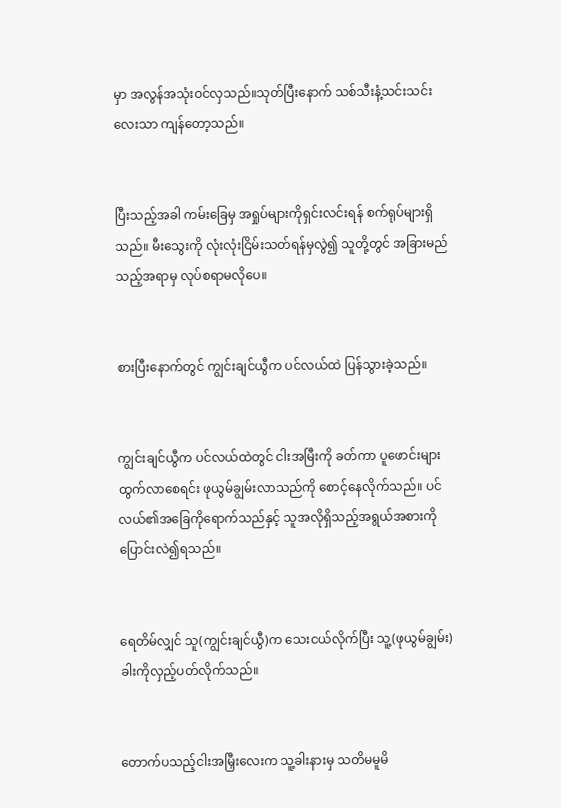မှာ အလွန်အသုံးဝင်လှသည်။သုတ်ပြီးနောက် သစ်သီးနံ့သင်းသင်းလေးသာ ကျန်တော့သည်။


ပြီးသည့်အခါ ကမ်းခြေမှ အရှုပ်များကိုရှင်းလင်းရန် စက်ရုပ်များရှိသည်။ မီးသွေးကို လုံးလုံးငြိမ်းသတ်ရန်မှလွဲ၍ သူတို့တွင် အခြားမည်သည့်အရာမှ လုပ်စရာမလိုပေ။


စားပြီးနောက်တွင် ကျွင်းချင်ယွီက ပင်လယ်ထဲ ပြန်သွားခဲ့သည်။


ကျွင်းချင်ယွီက ပင်လယ်ထဲတွင် ငါးအမြီးကို ခတ်ကာ ပူဖောင်းများထွက်လာစေရင်း ဖုယွမ်ချွမ်းလာသည်ကို စောင့်နေလိုက်သည်။ ပင်လယ်၏အခြေကိုရောက်သည်နှင့် သူအလိုရှိသည့်အရွယ်အစားကို ပြောင်းလဲ၍ရသည်။


ရေတိမ်လျှင် သူ(ကျွင်းချင်ယွီ)က သေးငယ်လိုက်ပြီး သူ့(ဖုယွမ်ချွမ်း)ခါးကိုလှည့်ပတ်လိုက်သည်။


တောက်ပသည့်ငါးအမြှီးလေးက သူ့ခါးနားမှ သတိမမူမိ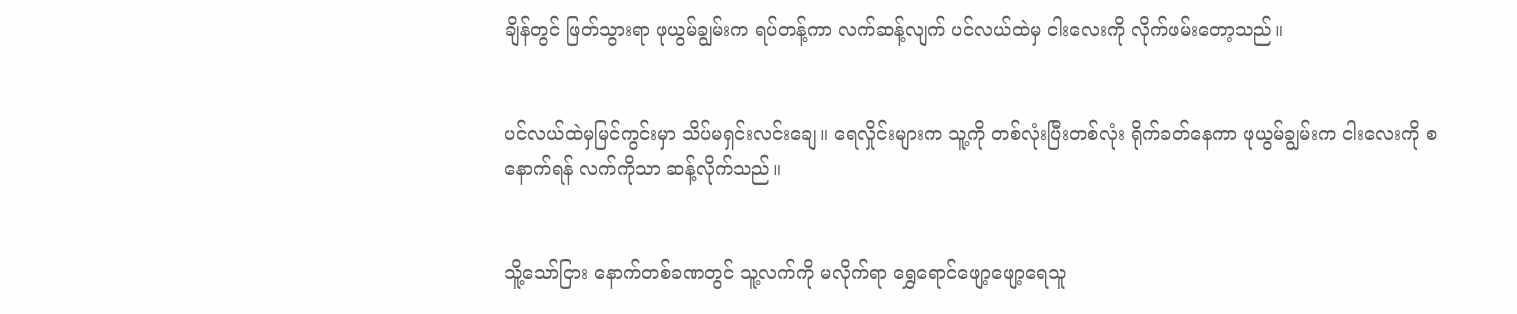ချိန်တွင် ဖြတ်သွားရာ ဖုယွမ်ချွမ်းက ရပ်တန့်ကာ လက်ဆန့်လျက် ပင်လယ်ထဲမှ ငါးလေးကို လိုက်ဖမ်းတော့သည်။


ပင်လယ်ထဲမှမြင်ကွင်းမှာ သိပ်မရှင်းလင်းချေ။ ရေလှိုင်းများက သူ့ကို တစ်လုံးပြီးတစ်လုံး ရိုက်ခတ်နေကာ ဖုယွမ်ချွမ်းက ငါးလေးကို စနောက်ရန် လက်ကိုသာ ဆန့်လိုက်သည်။


သိူ့သော်ငြား နောက်တစ်ခဏတွင် သူ့လက်ကို မလိုက်ရာ ရွှေရောင်ဖျော့ဖျော့ရေသူ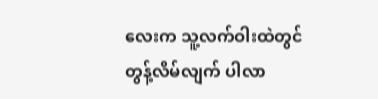လေးက သူ့လက်ဝါးထဲတွင် တွန့်လိမ်လျက် ပါလာ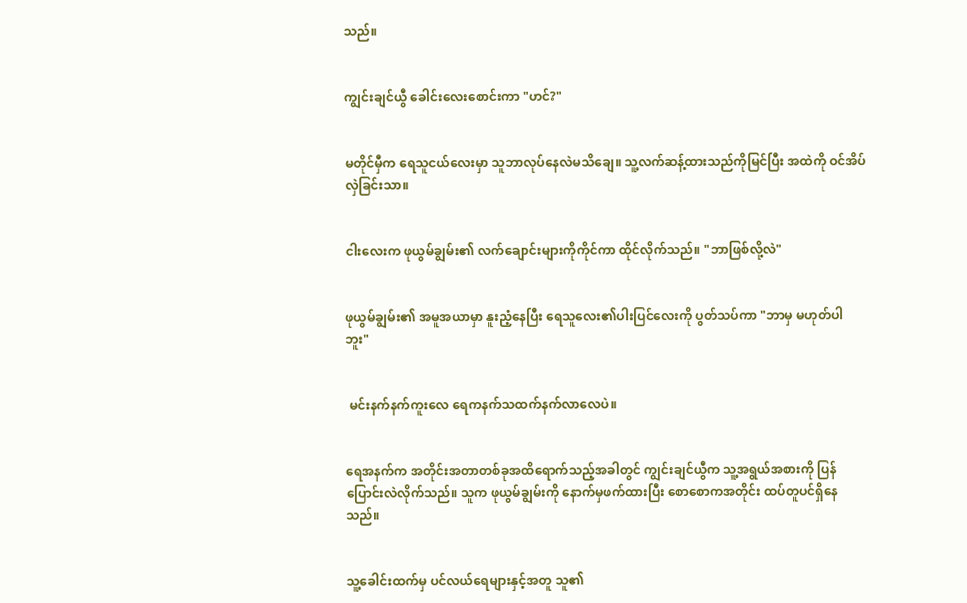သည်။


ကျွင်းချင်ယွီ ခေါင်းလေးစောင်းကာ "ဟင်?"


မတိုင်မှီက ရေသူငယ်လေးမှာ သူဘာလုပ်နေလဲမသိချေ။ သူ့လက်ဆန့်ထားသည်ကိုမြင်ပြီး အထဲကို ဝင်အိပ်လှဲခြင်းသာ။


ငါးလေးက ဖုယွမ်ချွမ်း၏ လက်ချောင်းများကိုကိုင်ကာ ထိုင်လိုက်သည်။ "ဘာဖြစ်လို့လဲ"


ဖုယွမ်ချွမ်း၏ အမူအယာမှာ နူးညံ့နေပြီး ရေသူလေး၏ပါးပြင်လေးကို ပွတ်သပ်ကာ "ဘာမှ မဟုတ်ပါဘူး"


 မင်းနက်နက်ကူးလေ ရေကနက်သထက်နက်လာလေပဲ။


ရေအနက်က အတိုင်းအတာတစ်ခုအထိရောက်သည့်အခါတွင် ကျွင်းချင်ယွီက သူ့အရွယ်အစားကို ပြန်ပြောင်းလဲလိုက်သည်။ သူက ဖုယွမ်ချွမ်းကို နောက်မှဖက်ထားပြီး စောစောကအတိုင်း ထပ်တူပင်ရှိနေသည်။


သူ့ခေါင်းထက်မှ ပင်လယ်ရေများနှင့်အတူ သူ၏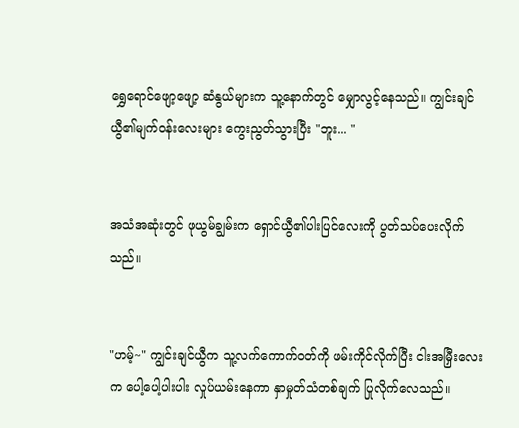ရွှေရောင်ဖျော့ဖျော့ ဆံနွယ်များက သူ့နောက်တွင် မျှောလွင့်နေသည်။ ကျွင်းချင်ယွီ၏မျက်ဝန်းလေးများ ကွေးညွတ်သွားပြီး "ဘူး... "


အသံအဆုံးတွင် ဖုယွမ်ချွမ်းက ရှောင်ယွီ၏ပါးပြင်လေးကို ပွတ်သပ်ပေးလိုက်သည်။


"ဟမ့်~" ကျွင်းချင်ယွီက သူ့လက်ကောက်ဝတ်ကို ဖမ်းကိုင်လိုက်ပြီး ငါးအမြှီးလေးက ပေါ့ပေါ့ပါးပါး လှုပ်ယမ်းနေကာ နှာမှုတ်သံတစ်ချက် ပြုလိုက်လေသည်။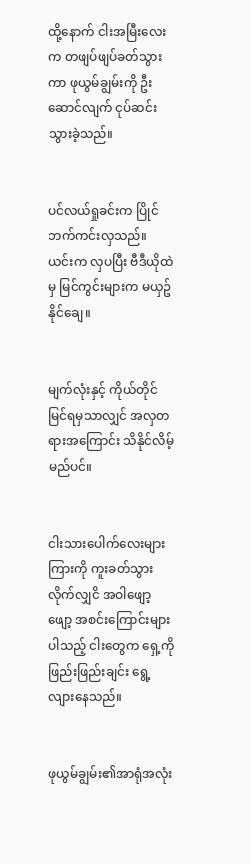ထို့နောက် ငါးအမြီးလေးက တဖျပ်ဖျပ်ခတ်သွားကာ ဖုယွမ်ချွမ်းကို ဦးဆောင်လျက် ငုပ်ဆင်းသွားခဲ့သည်။


ပင်လယ်ရှုခင်းက ပြိုင်ဘက်ကင်းလှသည်။ ယင်းက လှပပြီး ဗီဒီယိုထဲမှ မြင်ကွင်းများက မယှဥ်နိုင်ချေ။


မျက်လုံးနှင့် ကိုယ်တိုင်မြင်ရမှသာလျှင် အလှတရားအကြောင်း သိနိုင်လိမ့်မည်ပင်။


ငါးသားပေါက်လေးများကြားကို ကူးခတ်သွားလိုက်လျှငိ အဝါဖျော့ဖျော့ အစင်းကြောင်းများပါသည့် ငါးတွေက ရှေ့ကို ဖြည်းဖြည်းချင်း ရွေ့လျားနေသည်။


ဖုယွမ်ချွမ်း၏အာရုံအလုံး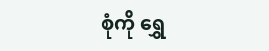စုံကို ရွှေ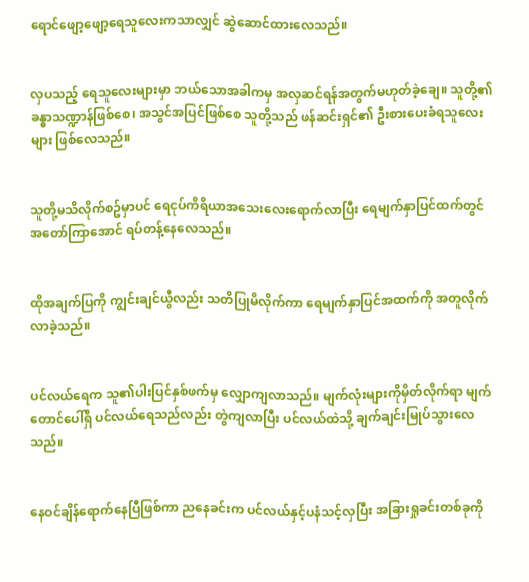ရောင်ဖျော့ဖျော့ရေသူလေးကသာလျှင် ဆွဲဆောင်ထားလေသည်။


လှပသည့် ရေသူလေးများမှာ ဘယ်သောအခါကမှ အလှဆင်ရန်အတွက်မဟုတ်ခဲ့ချေ။ သူတို့၏ခန္ဓာသဏ္ဍာန်ဖြစ်စေ၊ အသွင်အပြင်ဖြစ်စေ သူတို့သည် ဖန်ဆင်းရှင်၏ ဦးစားပေးခံရသူလေးများ ဖြစ်လေသည်။


သူတို့မသိလိုက်စဥ်မှာပင် ရေငုပ်ကိရိယာအသေးလေးရောက်လာပြီး ရေမျက်နှာပြင်ထက်တွင် အတော်ကြာအောင် ရပ်တန့်နေလေသည်။


ထိုအချက်ပြကို ကျွင်းချင်ယွီလည်း သတိပြုမိလိုက်ကာ ရေမျက်နှာပြင်အထက်ကို အတူလိုက်လာခဲ့သည်။


ပင်လယ်ရေက သူ၏ပါးပြင်နှစ်ဖက်မှ လျှောကျလာသည်။ မျက်လုံးများကိုမှိတ်လိုက်ရာ မျက်တောင်ပေါ်ရှိ ပင်လယ်ရေသည်လည်း တွဲကျလာပြီး ပင်လယ်ထဲသို့ ချက်ချင်းမြုပ်သွားလေသည်။


နေဝင်ချိန်ရောက်နေပြီဖြစ်ကာ ညနေခင်းက ပင်လယ်နှင့်ပနံသင့်လှပြီး အခြားရှုခင်းတစ်ခုကို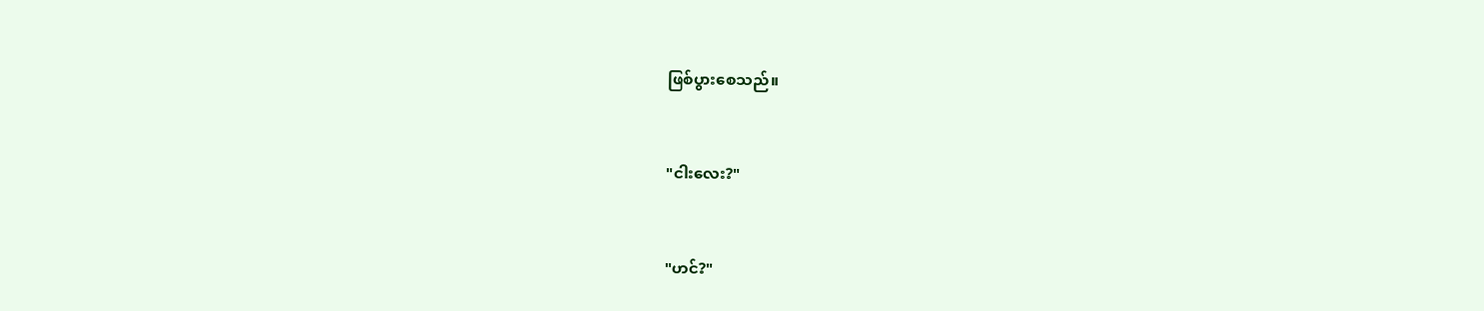ဖြစ်ပွားစေသည်။


"ငါးလေး?"


"ဟင်?"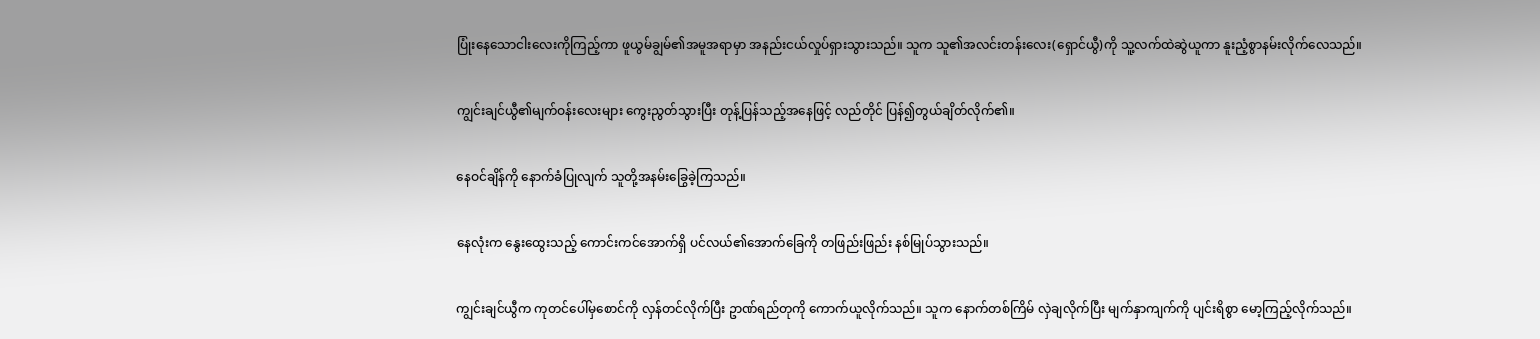ပြုံးနေသောငါးလေးကိုကြည့်ကာ ဖူယွမ်ချွမ်၏အမူအရာမှာ အနည်းငယ်လှုပ်ရှားသွားသည်။ သူက သူ၏အလင်းတန်းလေး(ရှောင်ယွီ)ကို သူ့လက်ထဲဆွဲယူကာ နူးညံ့စွာနမ်းလိုက်လေသည်။


ကျွင်းချင်ယွီ၏မျက်ဝန်းလေးများ ကွေးညွတ်သွားပြီး တုန့်ပြန်သည့်အနေဖြင့် လည်တိုင် ပြန်၍တွယ်ချိတ်လိုက်၏။


နေဝင်ချိန်ကို နောက်ခံပြုလျက် သူတို့အနမ်းခြွေခဲ့ကြသည်။


နေလုံးက နွေးထွေးသည့် ကောင်းကင်အောက်ရှိ ပင်လယ်၏အောက်ခြေကို တဖြည်းဖြည်း နစ်မြုပ်သွားသည်။


ကျွင်းချင်ယွီက ကုတင်ပေါ်မှစောင်ကို လှန်တင်လိုက်ပြီး ဥာဏ်ရည်တုကို ကောက်ယူလိုက်သည်။ သူက နောက်တစ်ကြိမ် လှဲချလိုက်ပြီး မျက်နှာကျက်ကို ပျင်းရိစွာ မော့ကြည့်လိုက်သည်။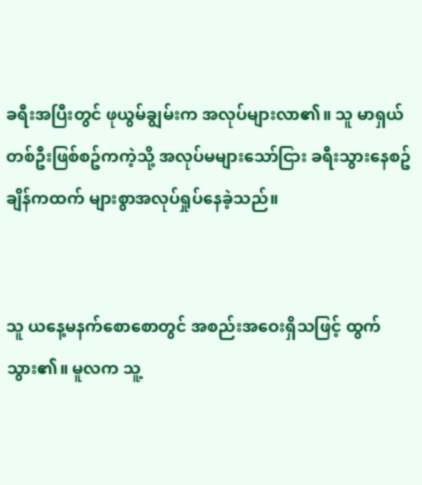ခရီးအပြီးတွင် ဖုယွမ်ချွမ်းက အလုပ်များလာ၏။ သူ မာရှယ်တစ်ဦးဖြစ်စဥ်ကကဲ့သို့ အလုပ်မများသော်ငြား ခရီးသွားနေစဥ်ချိန်ကထက် များစွာအလုပ်ရှုပ်နေခဲ့သည်။


သူ ယနေ့မနက်စောစောတွင် အစည်းအဝေးရှိသဖြင့် ထွက်သွား၏။ မူလက သူ့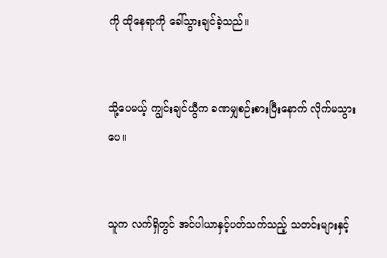ကို ထိုနေရာကို ခေါ်သွားချင်ခဲ့သည်။


သို့ပေမယ့် ကျွင်းချင်ယွီက ခဏမျှစဉ်းစားပြီးနောက် လိုက်မသွားပေ။


သူက လက်ရှိတွင် အင်ပါယာနှင့်ပတ်သက်သည့် သတင်းများနှင့်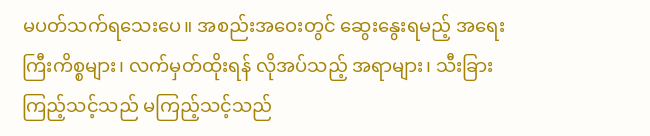မပတ်သက်ရသေးပေ။ အစည်းအဝေးတွင် ဆွေးနွေးရမည့် အရေးကြီးကိစ္စများ၊ လက်မှတ်ထိုးရန် လိုအပ်သည့် အရာများ၊ သီးခြားကြည့်သင့်သည် မကြည့်သင့်သည်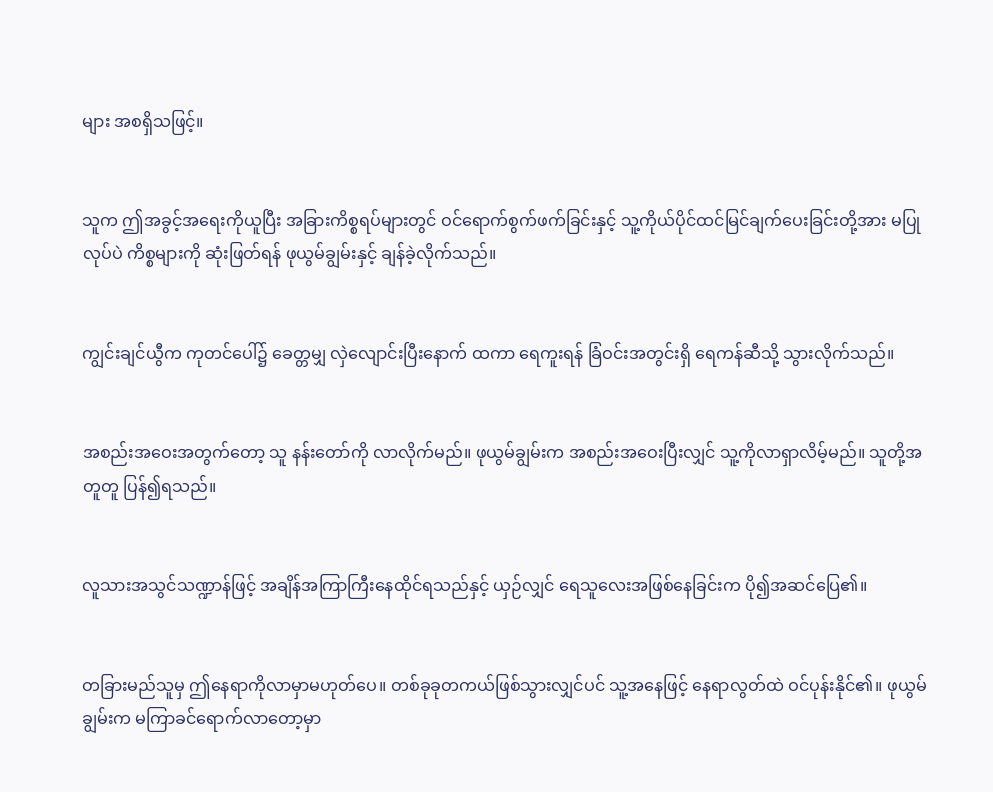များ အစရှိသဖြင့်။


သူက ဤအခွင့်အရေးကိုယူပြီး အခြားကိစ္စရပ်များတွင် ဝင်ရောက်စွက်ဖက်ခြင်းနှင့် သူ့ကိုယ်ပိုင်ထင်မြင်ချက်ပေးခြင်းတို့အား မပြုလုပ်ပဲ ကိစ္စများကို ဆုံးဖြတ်ရန် ဖုယွမ်ချွမ်းနှင့် ချန်ခဲ့လိုက်သည်။


ကျွင်းချင်ယွီက ကုတင်ပေါ်၌ ခေတ္တမျှ လှဲလျောင်းပြီးနောက် ထကာ ရေကူးရန် ခြံဝင်းအတွင်းရှိ ရေကန်ဆီသို့ သွားလိုက်သည်။


အစည်းအဝေးအတွက်တော့ သူ နန်းတော်ကို လာလိုက်မည်။ ဖုယွမ်ချွမ်းက အစည်းအဝေးပြီးလျှင် သူ့ကိုလာရှာလိမ့်မည်။ သူတို့အတူတူ ပြန်၍ရသည်။


လူသားအသွင်သဏ္ဍာန်ဖြင့် အချိန်အကြာကြီးနေထိုင်ရသည်နှင့် ယှဉ်လျှင် ရေသူလေးအဖြစ်နေခြင်းက ပို၍အဆင်ပြေ၏။


တခြားမည်သူမှ ဤနေရာကိုလာမှာမဟုတ်ပေ။ တစ်ခုခုတကယ်ဖြစ်သွားလျှင်ပင် သူ့အနေဖြင့် နေရာလွတ်ထဲ ဝင်ပုန်းနိုင်၏။ ဖုယွမ်ချွမ်းက မကြာခင်ရောက်လာတော့မှာ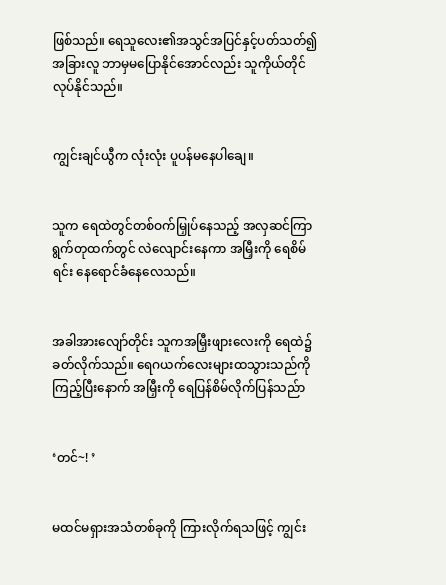ဖြစ်သည်။ ရေသူလေး၏အသွင်အပြင်နှင့်ပတ်သတ်၍ အခြားလူ ဘာမှမပြောနိုင်အောင်လည်း သူကိုယ်တိုင်လုပ်နိုင်သည်။


ကျွင်းချင်ယွီက လုံးလုံး ပူပန်မနေပါချေ။


သူက ရေထဲတွင်တစ်ဝက်မြှုပ်နေသည့် အလှဆင်ကြာရွက်တုထက်တွင် လဲလျောင်းနေကာ အမြှီးကို ရေစိမ်ရင်း နေရောင်ခံနေလေသည်။


အခါအားလျော်တိုင်း သူကအမြှီးဖျားလေးကို ရေထဲ၌ ခတ်လိုက်သည်။ ရေဂယက်လေးများထသွားသည်ကိုကြည့်ပြီးနောက် အမြှီးကို ရေပြန်စိမ်လိုက်ပြန်သည်ာ


‘တင်~! ’


မထင်မရှားအသံတစ်ခုကို ကြားလိုက်ရသဖြင့် ကျွင်း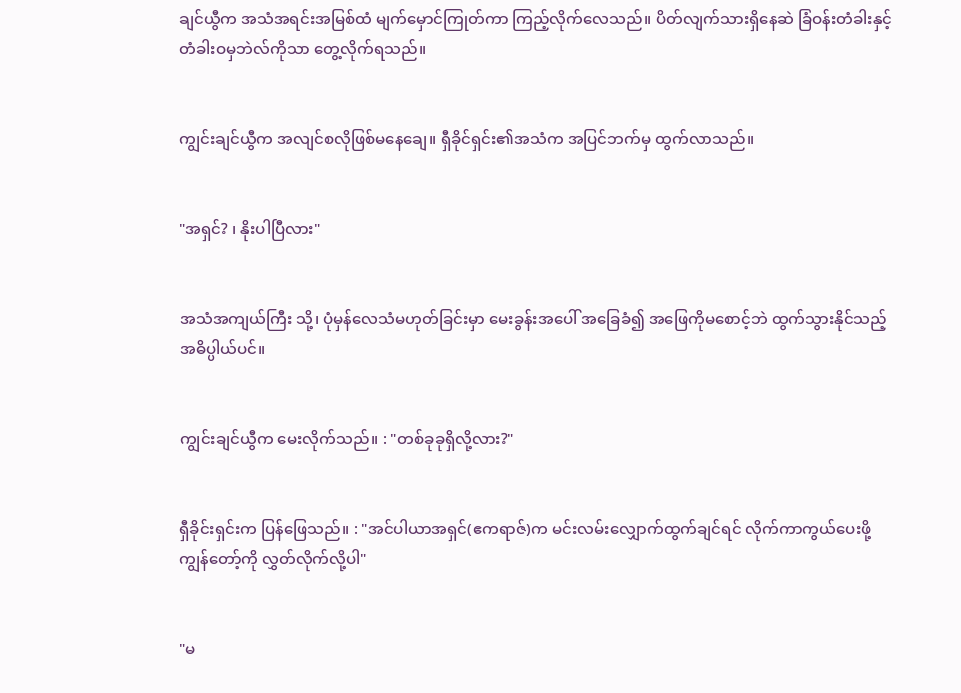ချင်ယွီက အသံအရင်းအမြစ်ထံ မျက်မှောင်ကြုတ်ကာ ကြည့်လိုက်လေသည်။ ပိတ်လျက်သားရှိနေဆဲ ခြံဝန်းတံခါးနှင့် တံခါးဝမှဘဲလ်ကိုသာ တွေ့လိုက်ရသည်။


ကျွင်းချင်ယွီက အလျင်စလိုဖြစ်မနေချေ။ ရှီခိုင်ရှင်း၏အသံက အပြင်ဘက်မှ ထွက်လာသည်။


"အရှင်? ၊ နိုးပါပြီလား"


အသံအကျယ်ကြီး သို့၊ ပုံမှန်လေသံမဟုတ်ခြင်းမှာ မေးခွန်းအပေါ် အခြေခံ၍ အဖြေကိုမစောင့်ဘဲ ထွက်သွားနိုင်သည့် အဓိပ္ပါယ်ပင်။


ကျွင်းချင်ယွီက မေးလိုက်သည်။ : "တစ်ခုခုရှိလို့လား?"


ရှီခိုင်းရှင်းက ပြန်ဖြေသည်။ : "အင်ပါယာအရှင်(ဧကရာဇ်)က မင်းလမ်းလျှောက်ထွက်ချင်ရင် လိုက်ကာကွယ်ပေးဖို့ ကျွန်တော့်ကို လွှတ်လိုက်လို့ပါ"


"မ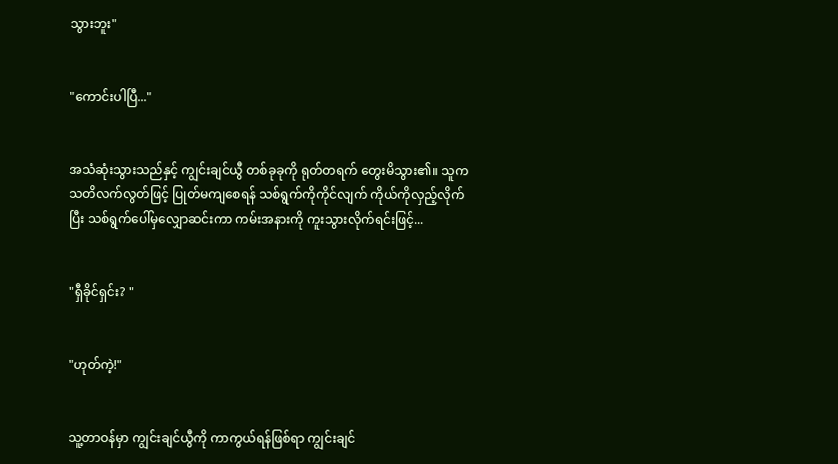သွားဘူး"


"ကောင်းပါပြီ..."


အသံဆုံးသွားသည်နှင့် ကျွင်းချင်ယွီ တစ်ခုခုကို ရုတ်တရက် တွေးမိသွား၏။ သူက သတိလက်လွတ်ဖြင့် ပြုတ်မကျစေရန် သစ်ရွက်ကိုကိုင်လျက် ကိုယ်ကိုလှည့်လိုက်ပြီး သစ်ရွက်ပေါ်မှလျှောဆင်းကာ ကမ်းအနားကို ကူးသွားလိုက်ရင်းဖြင့်...


"ရှီခိုင်ရှင်း? "


"ဟုတ်ကဲ့!"


သူ့တာဝန်မှာ ကျွင်းချင်ယွီကို ကာကွယ်ရန်ဖြစ်ရာ ကျွင်းချင်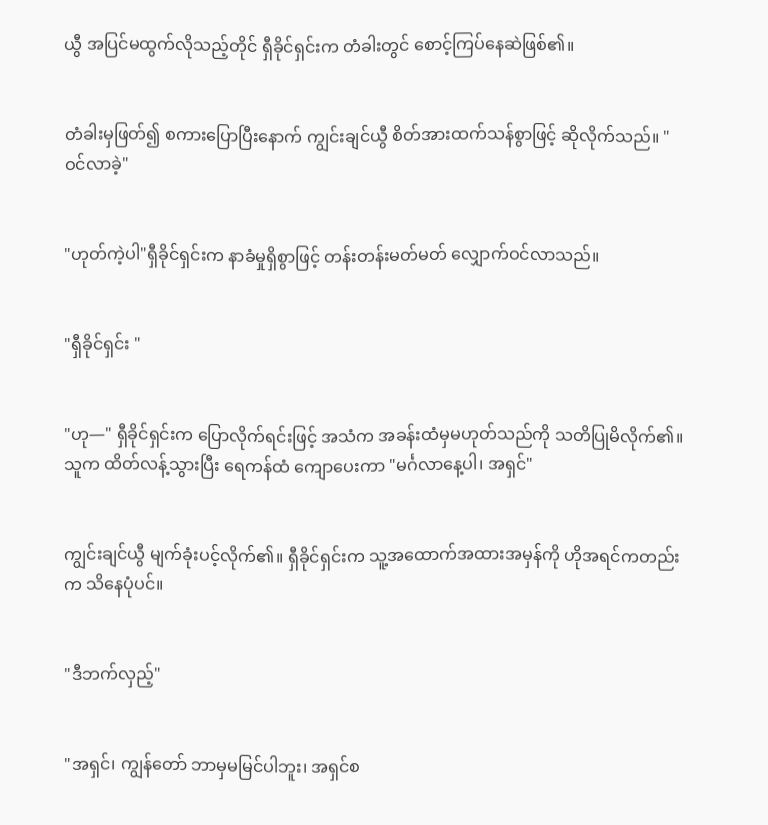ယွီ အပြင်မထွက်လိုသည့်တိုင် ရှီခိုင်ရှင်းက တံခါးတွင် စောင့်ကြပ်နေဆဲဖြစ်၏။


တံခါးမှဖြတ်၍ စကားပြောပြီးနောက် ကျွင်းချင်ယွီ စိတ်အားထက်သန်စွာဖြင့် ဆိုလိုက်သည်။ "ဝင်လာခဲ့"


"ဟုတ်ကဲ့ပါ"ရှီခိုင်ရှင်းက နာခံမှုရှိစွာဖြင့် တန်းတန်းမတ်မတ် လျှောက်ဝင်လာသည်။


"ရှီခိုင်ရှင်း "


"ဟု—" ရှီခိုင်ရှင်းက ပြောလိုက်ရင်းဖြင့် အသံက အခန်းထံမှမဟုတ်သည်ကို သတိပြုမိလိုက်၏။ သူက ထိတ်လန့်သွားပြီး ရေကန်ထံ ကျောပေးကာ "မင်္ဂလာနေ့ပါ၊ အရှင်"


ကျွင်းချင်ယွီ မျက်ခုံးပင့်လိုက်၏။ ရှီခိုင်ရှင်းက သူ့အထောက်အထားအမှန်ကို ဟိုအရင်ကတည်းက သိနေပုံပင်။


"ဒီဘက်လှည့်"


"အရှင်၊ ကျွန်တော် ဘာမှမမြင်ပါဘူး၊ အရှင်စ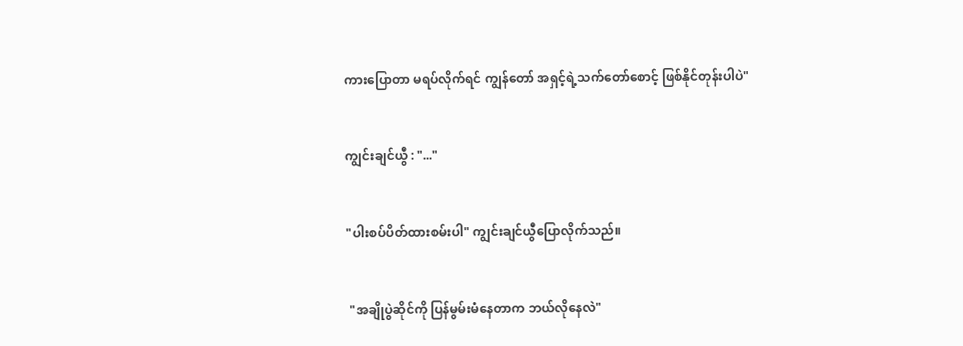ကားပြောတာ မရပ်လိုက်ရင် ကျွန်တော် အရှင့်ရဲ့သက်တော်စောင့် ဖြစ်နိုင်တုန်းပါပဲ"


ကျွင်းချင်ယွီ : "..."


"ပါးစပ်ပိတ်ထားစမ်းပါ" ကျွင်းချင်ယွီပြောလိုက်သည်။


 "အချိုပွဲဆိုင်ကို ပြန်မွမ်းမံနေတာက ဘယ်လိုနေလဲ"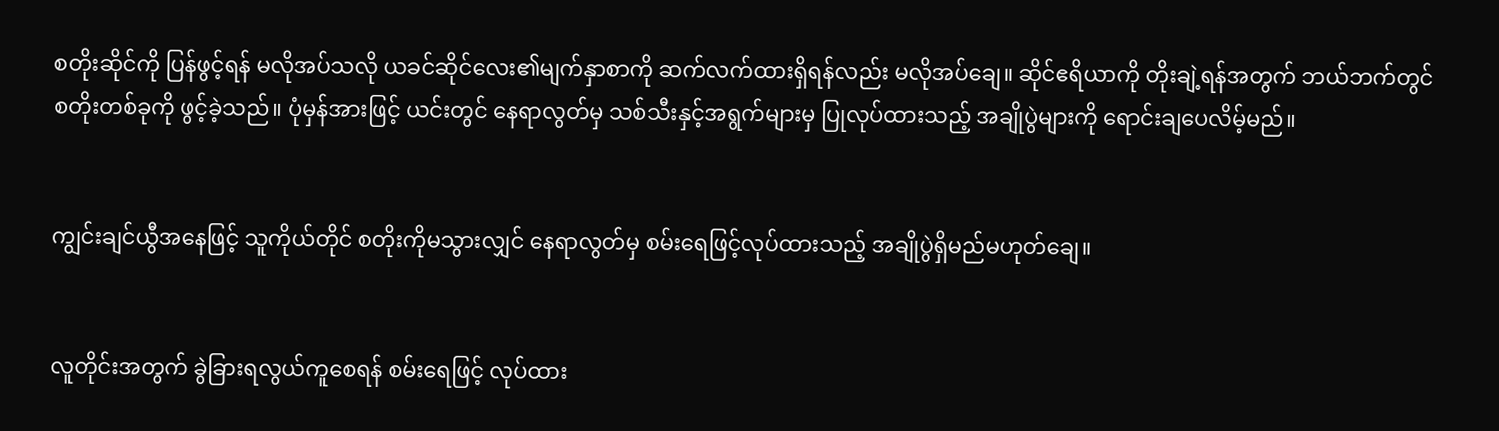စတိုးဆိုင်ကို ပြန်ဖွင့်ရန် မလိုအပ်သလို ယခင်ဆိုင်လေး၏မျက်နှာစာကို ဆက်လက်ထားရှိရန်လည်း မလိုအပ်ချေ။ ဆိုင်ဧရိယာကို တိုးချဲ့ရန်အတွက် ဘယ်ဘက်တွင် စတိုးတစ်ခုကို ဖွင့်ခဲ့သည်။ ပုံမှန်အားဖြင့် ယင်းတွင် နေရာလွတ်မှ သစ်သီးနှင့်အရွက်များမှ ပြုလုပ်ထားသည့် အချိုပွဲများကို ရောင်းချပေလိမ့်မည်။


ကျွင်းချင်ယွီအနေဖြင့် သူကိုယ်တိုင် စတိုးကိုမသွားလျှင် နေရာလွတ်မှ စမ်းရေဖြင့်လုပ်ထားသည့် အချိုပွဲရှိမည်မဟုတ်ချေ။


လူတိုင်းအတွက် ခွဲခြားရလွယ်ကူစေရန် စမ်းရေဖြင့် လုပ်ထား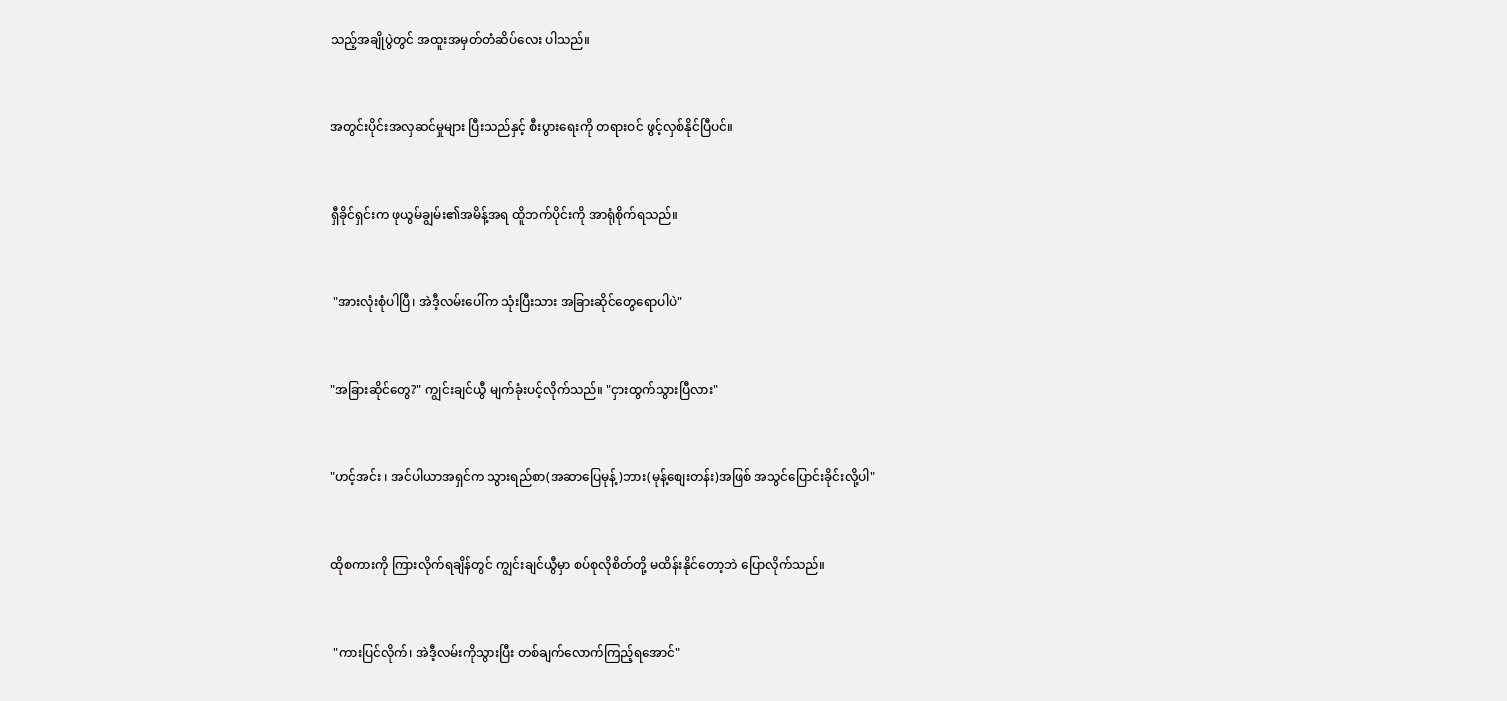သည့်အချိုပွဲတွင် အထူးအမှတ်တံဆိပ်လေး ပါသည်။


အတွင်းပိုင်းအလှဆင်မှုများ ပြီးသည်နှင့် စီးပွားရေးကို တရားဝင် ဖွင့်လှစ်နိုင်ပြီပင်။


ရှီခိုင်ရှင်းက ဖုယွမ်ချွမ်း၏အမိန့်အရ ထိူဘက်ပိုင်းကို အာရုံစိုက်ရသည်။


 "အားလုံးစုံပါပြီ၊ အဲဒီ့လမ်းပေါ်က သုံးပြီးသား အခြားဆိုင်တွေရောပါပဲ"


"အခြားဆိုင်တွေ?" ကျွင်းချင်ယွီ မျက်ခုံးပင့်လိုက်သည်။ "ငှားထွက်သွားပြီလား"


"ဟင့်အင်း ၊ အင်ပါယာအရှင်က သွားရည်စာ(အဆာပြေမုန့်)ဘား(မုန့်စျေးတန်း)အဖြစ် အသွင်ပြောင်းခိုင်းလို့ပါ"


ထိုစကားကို ကြားလိုက်ရချိန်တွင် ကျွင်းချင်ယွီမှာ စပ်စုလိုစိတ်တို့ မထိန်းနိုင်တော့ဘဲ ပြောလိုက်သည်။


 "ကားပြင်လိုက်၊ အဲဒီ့လမ်းကိုသွားပြီး တစ်ချက်လောက်ကြည့်ရအောင်"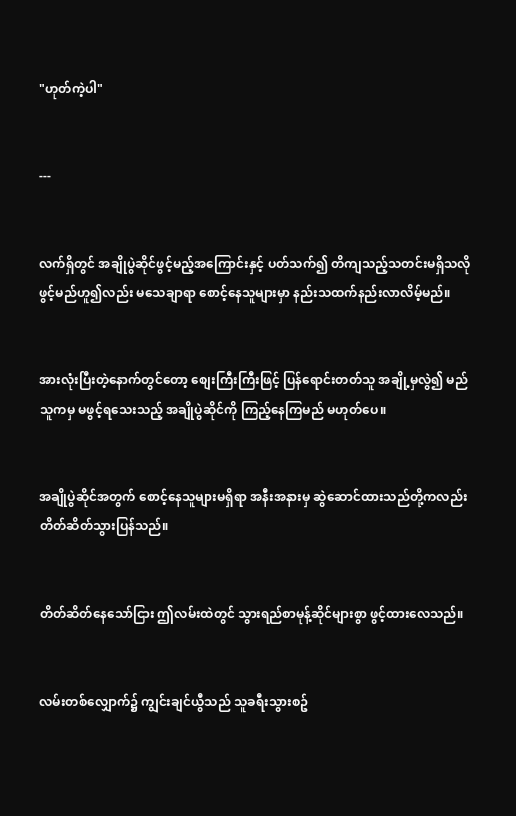"ဟုတ်ကဲ့ပါ"


---


လက်ရှိတွင် အချိုပွဲဆိုင်ဖွင့်မည့်အကြောင်းနှင့် ပတ်သက်၍ တိကျသည့်သတင်းမရှိသလို ဖွင့်မည်ဟူ၍လည်း မသေချာရာ စောင့်နေသူများမှာ နည်းသထက်နည်းလာလိမ့်မည်။


အားလုံးပြီးတဲ့နောက်တွင်တော့ စျေးကြီးကြီးဖြင့် ပြန်ရောင်းတတ်သူ အချို့မှလွဲ၍ မည်သူကမှ မဖွင့်ရသေးသည့် အချိုပွဲဆိုင်ကို ကြည့်နေကြမည် မဟုတ်ပေ။


အချိုပွဲဆိုင်အတွက် စောင့်နေသူများမရှိရာ အနီးအနားမှ ဆွဲဆောင်ထားသည်တို့ကလည်း တိတ်ဆိတ်သွားပြန်သည်။


တိတ်ဆိတ်နေသော်ငြား ဤလမ်းထဲတွင် သွားရည်စာမုန့်ဆိုင်များစွာ ဖွင့်ထားလေသည်။


လမ်းတစ်လျှောက်၌ ကျွင်းချင်ယွီသည် သူခရီးသွားစဥ်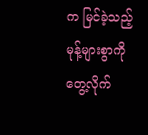က မြင်ခဲ့သည့် မုန့်များစွာကို တွေ့လိုက်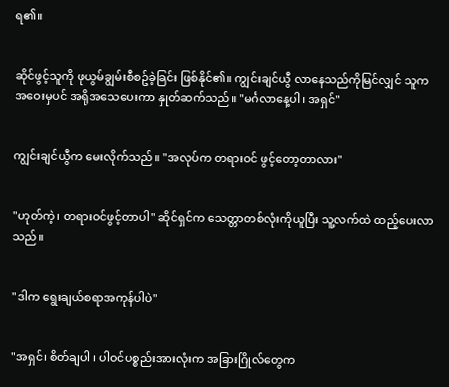ရ၏။


ဆိုင်ဖွင့်သူကို ဖုယွမ်ချွမ်းစီစဥ်ခဲ့ခြင်း ဖြစ်နိုင်၏။ ကျွင်းချင်ယွီ လာနေသည်ကိုမြင်လျှင် သူက အဝေးမှပင် အရိုအသေပေးကာ နှုတ်ဆက်သည်။ "မင်္ဂလာနေ့ပါ၊ အရှင်"


ကျွင်းချင်ယွီက မေးလိုက်သည်။ "အလုပ်က တရားဝင် ဖွင့်တော့တာလား"


"ဟုတ်ကဲ့၊ တရားဝင်ဖွင့်တာပါ" ဆိုင်ရှင်က သေတ္တာတစ်လုံးကိုယူပြီး သူ့လက်ထဲ ထည့်ပေးလာသည်။


"ဒါက ရွေးချယ်စရာအကုန်ပါပဲ"


"အရှင်၊ စိတ်ချပါ ၊ ပါဝင်ပစ္စည်းအားလုံးက အခြားဂြိုလ်တွေက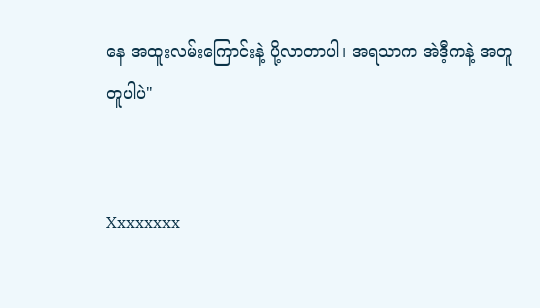နေ အထူးလမ်းကြောင်းနဲ့ ပို့လာတာပါ၊ အရသာက အဲဒီ့ကနဲ့ အတူတူပါပဲ"


Xxxxxxxx